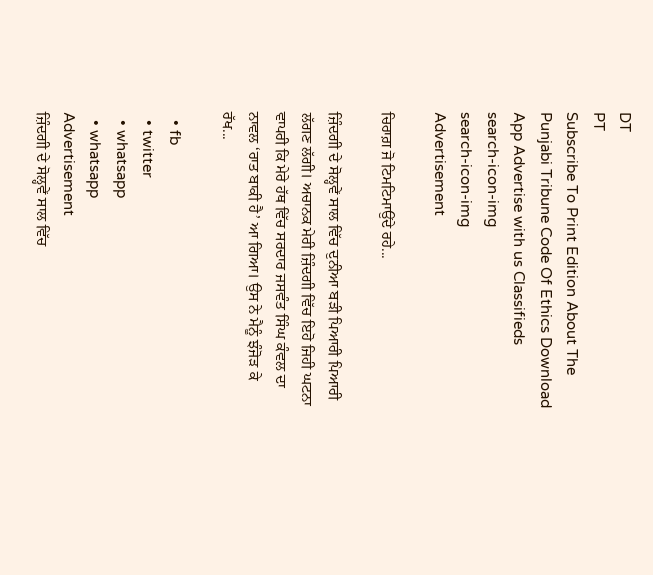DT
PT
Subscribe To Print Edition About The Punjabi Tribune Code Of Ethics Download App Advertise with us Classifieds
search-icon-img
search-icon-img
Advertisement

ਚਿਰਾਗ਼ ਜੋ ਟਿਮਟਿਮਾਉਂਦੇ ਰਹੇ...

ਜ਼ਿੰਦਗੀ ਦੇ ਸੋਲ੍ਹਵੇਂ ਸਾਲ ਵਿੱਚ ਦੁਨੀਆ ਬੜੀ ਪਿਆਰੀ ਪਿਆਰੀ ਲੱਗਣ ਲੱਗੀ। ਅਚਾਨਕ ਮੇਰੀ ਜ਼ਿੰਦਗੀ ਵਿੱਚ ਇਹੋ ਜਿਹੀ ਘਟਨਾ ਵਾਪਰੀ ਕਿ ਮੇਰੇ ਹੱਥ ਵਿੱਚ ਸਰਦਾਰ ਜਸਵੰਤ ਸਿੰਘ ਕੰਵਲ ਦਾ ਨਾਵਲ ‘ਰਾਤ ਬਾਕੀ ਹੈ’ ਆ ਗਿਆ। ਉਸ ਨੇ ਮੈਨੂੰ ਝੰਜੋੜ ਕੇ ਰੱਖ...

  • fb
  • twitter
  • whatsapp
  • whatsapp
Advertisement
ਜ਼ਿੰਦਗੀ ਦੇ ਸੋਲ੍ਹਵੇਂ ਸਾਲ ਵਿੱਚ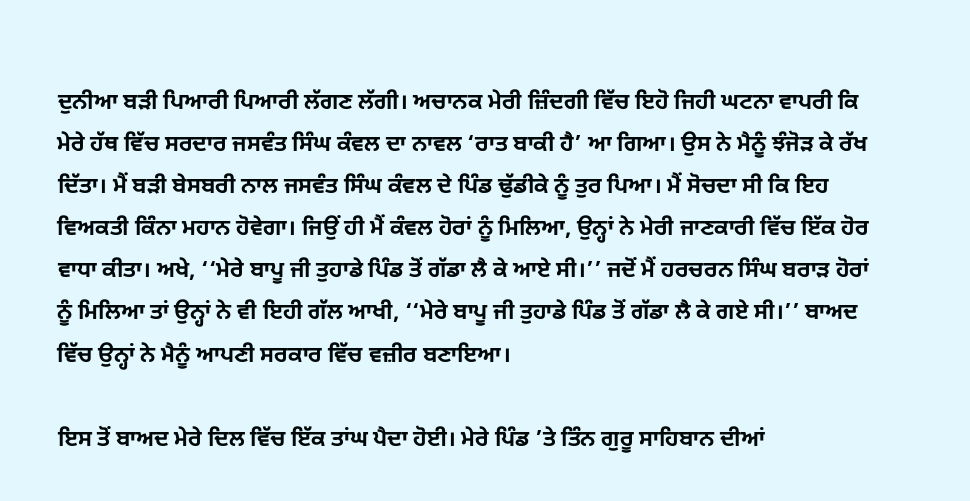ਦੁਨੀਆ ਬੜੀ ਪਿਆਰੀ ਪਿਆਰੀ ਲੱਗਣ ਲੱਗੀ। ਅਚਾਨਕ ਮੇਰੀ ਜ਼ਿੰਦਗੀ ਵਿੱਚ ਇਹੋ ਜਿਹੀ ਘਟਨਾ ਵਾਪਰੀ ਕਿ ਮੇਰੇ ਹੱਥ ਵਿੱਚ ਸਰਦਾਰ ਜਸਵੰਤ ਸਿੰਘ ਕੰਵਲ ਦਾ ਨਾਵਲ ‘ਰਾਤ ਬਾਕੀ ਹੈ’ ਆ ਗਿਆ। ਉਸ ਨੇ ਮੈਨੂੰ ਝੰਜੋੜ ਕੇ ਰੱਖ ਦਿੱਤਾ। ਮੈਂ ਬੜੀ ਬੇਸਬਰੀ ਨਾਲ ਜਸਵੰਤ ਸਿੰਘ ਕੰਵਲ ਦੇ ਪਿੰਡ ਢੁੱਡੀਕੇ ਨੂੰ ਤੁਰ ਪਿਆ। ਮੈਂ ਸੋਚਦਾ ਸੀ ਕਿ ਇਹ ਵਿਅਕਤੀ ਕਿੰਨਾ ਮਹਾਨ ਹੋਵੇਗਾ। ਜਿਉਂ ਹੀ ਮੈਂ ਕੰਵਲ ਹੋਰਾਂ ਨੂੰ ਮਿਲਿਆ, ਉਨ੍ਹਾਂ ਨੇ ਮੇਰੀ ਜਾਣਕਾਰੀ ਵਿੱਚ ਇੱਕ ਹੋਰ ਵਾਧਾ ਕੀਤਾ। ਅਖੇ, ‘‘ਮੇਰੇ ਬਾਪੂ ਜੀ ਤੁਹਾਡੇ ਪਿੰਡ ਤੋਂ ਗੱਡਾ ਲੈ ਕੇ ਆਏ ਸੀ।’’ ਜਦੋਂ ਮੈਂ ਹਰਚਰਨ ਸਿੰਘ ਬਰਾੜ ਹੋਰਾਂ ਨੂੰ ਮਿਲਿਆ ਤਾਂ ਉਨ੍ਹਾਂ ਨੇ ਵੀ ਇਹੀ ਗੱਲ ਆਖੀ, ‘‘ਮੇਰੇ ਬਾਪੂ ਜੀ ਤੁਹਾਡੇ ਪਿੰਡ ਤੋਂ ਗੱਡਾ ਲੈ ਕੇ ਗਏ ਸੀ।’’ ਬਾਅਦ ਵਿੱਚ ਉਨ੍ਹਾਂ ਨੇ ਮੈਨੂੰ ਆਪਣੀ ਸਰਕਾਰ ਵਿੱਚ ਵਜ਼ੀਰ ਬਣਾਇਆ।

ਇਸ ਤੋਂ ਬਾਅਦ ਮੇਰੇ ਦਿਲ ਵਿੱਚ ਇੱਕ ਤਾਂਘ ਪੈਦਾ ਹੋਈ। ਮੇਰੇ ਪਿੰਡ ’ਤੇ ਤਿੰਨ ਗੁਰੂ ਸਾਹਿਬਾਨ ਦੀਆਂ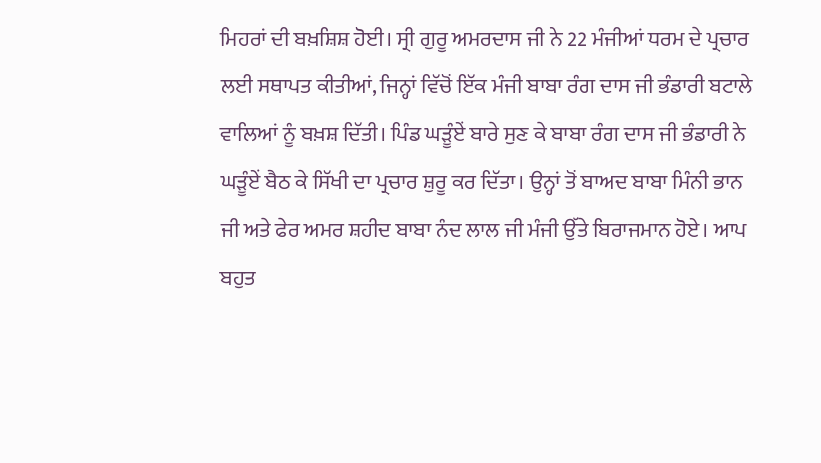ਮਿਹਰਾਂ ਦੀ ਬਖ਼ਸ਼ਿਸ਼ ਹੋਈ। ਸ੍ਰੀ ਗੁਰੂ ਅਮਰਦਾਸ ਜੀ ਨੇ 22 ਮੰਜੀਆਂ ਧਰਮ ਦੇ ਪ੍ਰਚਾਰ ਲਈ ਸਥਾਪਤ ਕੀਤੀਆਂ, ਜਿਨ੍ਹਾਂ ਵਿੱਚੋਂ ਇੱਕ ਮੰਜੀ ਬਾਬਾ ਰੰਗ ਦਾਸ ਜੀ ਭੰਡਾਰੀ ਬਟਾਲੇ ਵਾਲਿਆਂ ਨੂੰ ਬਖ਼ਸ਼ ਦਿੱਤੀ। ਪਿੰਡ ਘੜੂੰਏਂ ਬਾਰੇ ਸੁਣ ਕੇ ਬਾਬਾ ਰੰਗ ਦਾਸ ਜੀ ਭੰਡਾਰੀ ਨੇ ਘੜੂੰਏਂ ਬੈਠ ਕੇ ਸਿੱਖੀ ਦਾ ਪ੍ਰਚਾਰ ਸ਼ੁਰੂ ਕਰ ਦਿੱਤਾ। ਉਨ੍ਹਾਂ ਤੋਂ ਬਾਅਦ ਬਾਬਾ ਮਿੰਨੀ ਭਾਨ ਜੀ ਅਤੇ ਫੇਰ ਅਮਰ ਸ਼ਹੀਦ ਬਾਬਾ ਨੰਦ ਲਾਲ ਜੀ ਮੰਜੀ ਉੱਤੇ ਬਿਰਾਜਮਾਨ ਹੋਏ। ਆਪ ਬਹੁਤ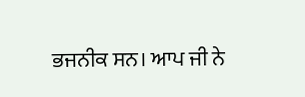ਭਜਨੀਕ ਸਨ। ਆਪ ਜੀ ਨੇ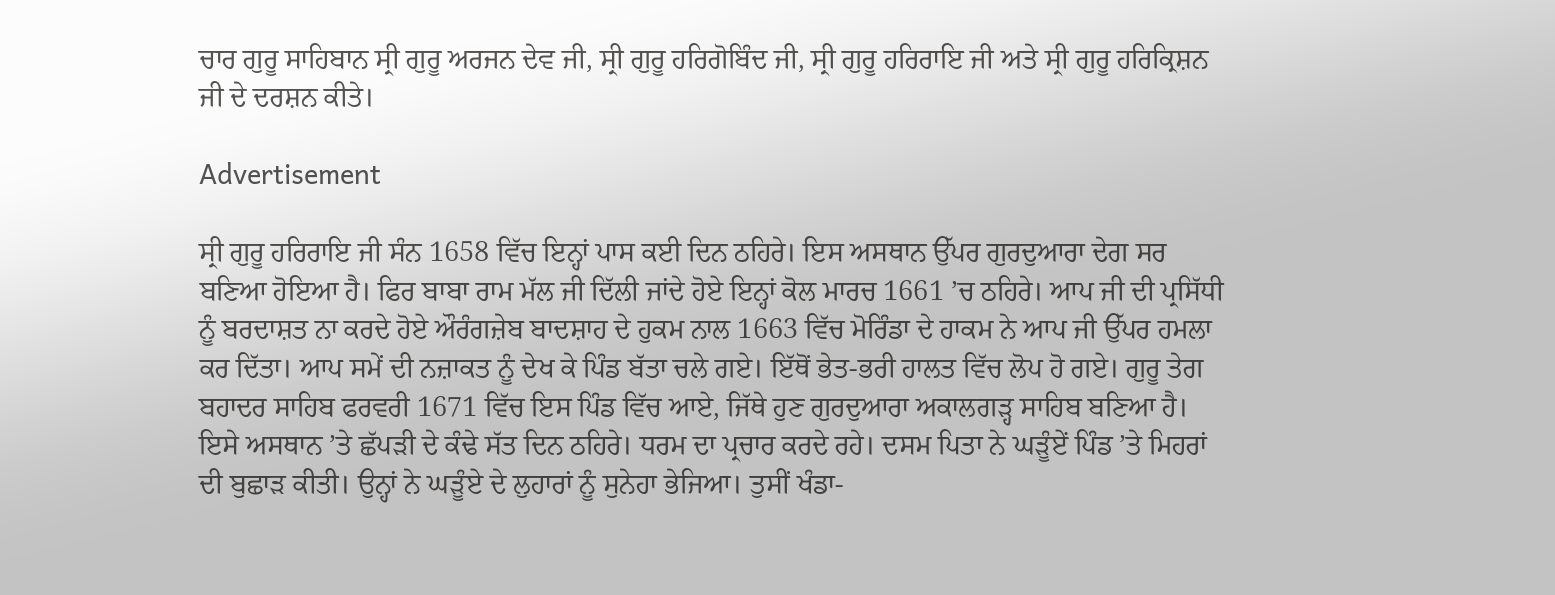ਚਾਰ ਗੁਰੂ ਸਾਹਿਬਾਨ ਸ੍ਰੀ ਗੁਰੂ ਅਰਜਨ ਦੇਵ ਜੀ, ਸ੍ਰੀ ਗੁਰੂ ਹਰਿਗੋਬਿੰਦ ਜੀ, ਸ੍ਰੀ ਗੁਰੂ ਹਰਿਰਾਇ ਜੀ ਅਤੇ ਸ੍ਰੀ ਗੁਰੂ ਹਰਿਕ੍ਰਿਸ਼ਨ ਜੀ ਦੇ ਦਰਸ਼ਨ ਕੀਤੇ।

Advertisement

ਸ੍ਰੀ ਗੁਰੂ ਹਰਿਰਾਇ ਜੀ ਸੰਨ 1658 ਵਿੱਚ ਇਨ੍ਹਾਂ ਪਾਸ ਕਈ ਦਿਨ ਠਹਿਰੇ। ਇਸ ਅਸਥਾਨ ਉੱਪਰ ਗੁਰਦੁਆਰਾ ਦੇਗ ਸਰ ਬਣਿਆ ਹੋਇਆ ਹੈ। ਫਿਰ ਬਾਬਾ ਰਾਮ ਮੱਲ ਜੀ ਦਿੱਲੀ ਜਾਂਦੇ ਹੋਏ ਇਨ੍ਹਾਂ ਕੋਲ ਮਾਰਚ 1661 ’ਚ ਠਹਿਰੇ। ਆਪ ਜੀ ਦੀ ਪ੍ਰਸਿੱਧੀ ਨੂੰ ਬਰਦਾਸ਼ਤ ਨਾ ਕਰਦੇ ਹੋਏ ਔਰੰਗਜ਼ੇਬ ਬਾਦਸ਼ਾਹ ਦੇ ਹੁਕਮ ਨਾਲ 1663 ਵਿੱਚ ਮੋਰਿੰਡਾ ਦੇ ਹਾਕਮ ਨੇ ਆਪ ਜੀ ਉੱਪਰ ਹਮਲਾ ਕਰ ਦਿੱਤਾ। ਆਪ ਸਮੇਂ ਦੀ ਨਜ਼ਾਕਤ ਨੂੰ ਦੇਖ ਕੇ ਪਿੰਡ ਬੱਤਾ ਚਲੇ ਗਏ। ਇੱਥੋਂ ਭੇਤ-ਭਰੀ ਹਾਲਤ ਵਿੱਚ ਲੋਪ ਹੋ ਗਏ। ਗੁਰੂ ਤੇਗ ਬਹਾਦਰ ਸਾਹਿਬ ਫਰਵਰੀ 1671 ਵਿੱਚ ਇਸ ਪਿੰਡ ਵਿੱਚ ਆਏ, ਜਿੱਥੇ ਹੁਣ ਗੁਰਦੁਆਰਾ ਅਕਾਲਗੜ੍ਹ ਸਾਹਿਬ ਬਣਿਆ ਹੈ। ਇਸੇ ਅਸਥਾਨ ’ਤੇ ਛੱਪੜੀ ਦੇ ਕੰਢੇ ਸੱਤ ਦਿਨ ਠਹਿਰੇ। ਧਰਮ ਦਾ ਪ੍ਰਚਾਰ ਕਰਦੇ ਰਹੇ। ਦਸਮ ਪਿਤਾ ਨੇ ਘੜੂੰਏਂ ਪਿੰਡ ’ਤੇ ਮਿਹਰਾਂ ਦੀ ਬੁਛਾੜ ਕੀਤੀ। ਉਨ੍ਹਾਂ ਨੇ ਘੜੂੰਏ ਦੇ ਲੁਹਾਰਾਂ ਨੂੰ ਸੁਨੇਹਾ ਭੇਜਿਆ। ਤੁਸੀਂ ਖੰਡਾ-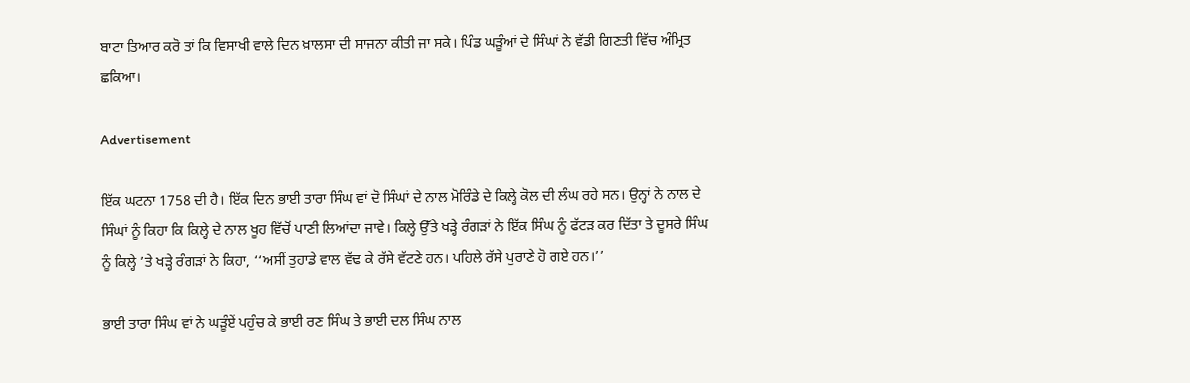ਬਾਟਾ ਤਿਆਰ ਕਰੋ ਤਾਂ ਕਿ ਵਿਸਾਖੀ ਵਾਲੇ ਦਿਨ ਖ਼ਾਲਸਾ ਦੀ ਸਾਜਨਾ ਕੀਤੀ ਜਾ ਸਕੇ। ਪਿੰਡ ਘੜੂੰਆਂ ਦੇ ਸਿੰਘਾਂ ਨੇ ਵੱਡੀ ਗਿਣਤੀ ਵਿੱਚ ਅੰਮ੍ਰਿਤ ਛਕਿਆ।

Advertisement

ਇੱਕ ਘਟਨਾ 1758 ਦੀ ਹੈ। ਇੱਕ ਦਿਨ ਭਾਈ ਤਾਰਾ ਸਿੰਘ ਵਾਂ ਦੋ ਸਿੰਘਾਂ ਦੇ ਨਾਲ ਮੋਰਿੰਡੇ ਦੇ ਕਿਲ੍ਹੇ ਕੋਲ ਦੀ ਲੰਘ ਰਹੇ ਸਨ। ਉਨ੍ਹਾਂ ਨੇ ਨਾਲ ਦੇ ਸਿੰਘਾਂ ਨੂੰ ਕਿਹਾ ਕਿ ਕਿਲ੍ਹੇ ਦੇ ਨਾਲ ਖੂਹ ਵਿੱਚੋਂ ਪਾਣੀ ਲਿਆਂਦਾ ਜਾਵੇ। ਕਿਲ੍ਹੇ ਉੱਤੇ ਖੜ੍ਹੇ ਰੰਗੜਾਂ ਨੇ ਇੱਕ ਸਿੰਘ ਨੂੰ ਫੱਟੜ ਕਰ ਦਿੱਤਾ ਤੇ ਦੂਸਰੇ ਸਿੰਘ ਨੂੰ ਕਿਲ੍ਹੇ ’ਤੇ ਖੜ੍ਹੇ ਰੰਗੜਾਂ ਨੇ ਕਿਹਾ, ‘‘ਅਸੀਂ ਤੁਹਾਡੇ ਵਾਲ ਵੱਢ ਕੇ ਰੱਸੇ ਵੱਟਣੇ ਹਨ। ਪਹਿਲੇ ਰੱਸੇ ਪੁਰਾਣੇ ਹੋ ਗਏ ਹਨ।’’

ਭਾਈ ਤਾਰਾ ਸਿੰਘ ਵਾਂ ਨੇ ਘੜੂੰਏਂ ਪਹੁੰਚ ਕੇ ਭਾਈ ਰਣ ਸਿੰਘ ਤੇ ਭਾਈ ਦਲ ਸਿੰਘ ਨਾਲ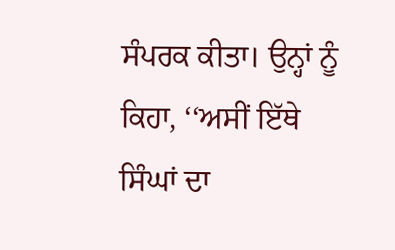ਸੰਪਰਕ ਕੀਤਾ। ਉਨ੍ਹਾਂ ਨੂੰ ਕਿਹਾ, ‘‘ਅਸੀਂ ਇੱਥੇ ਸਿੰਘਾਂ ਦਾ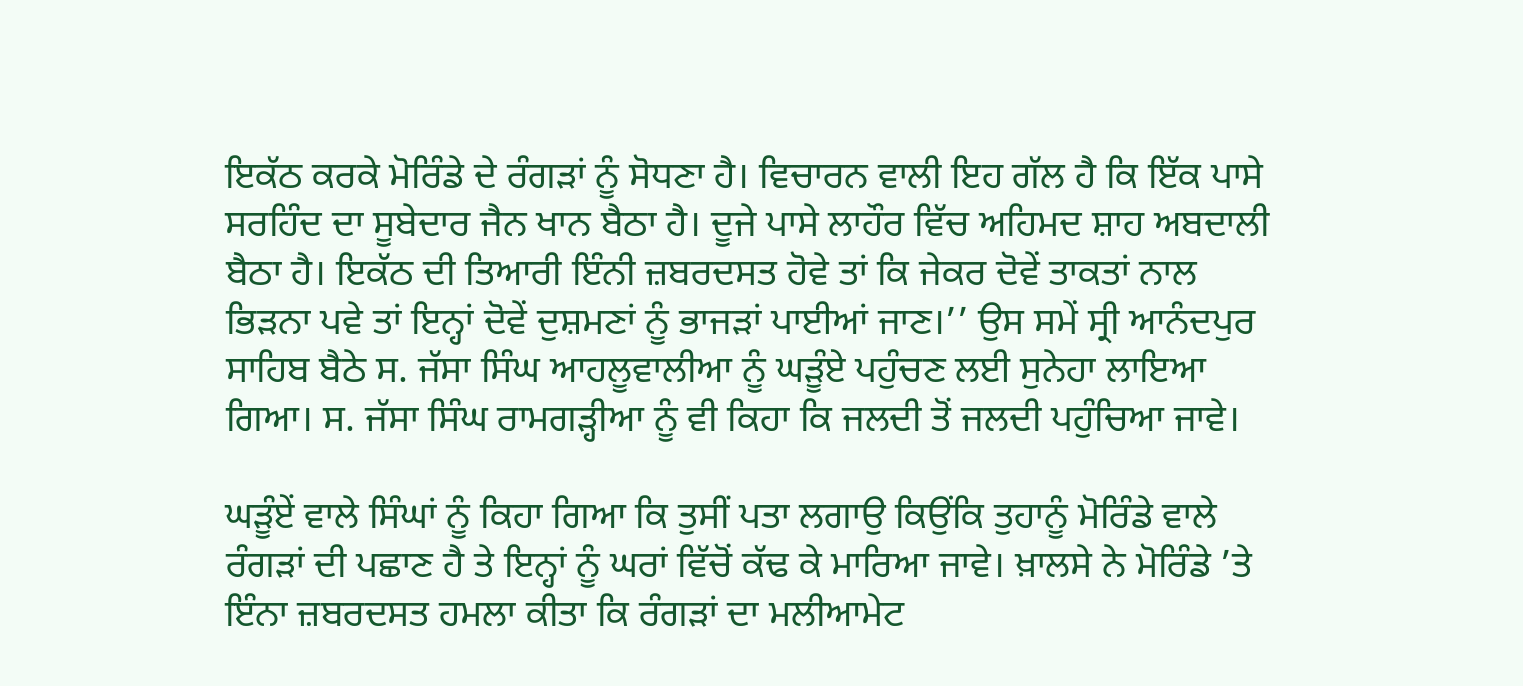ਇਕੱਠ ਕਰਕੇ ਮੋਰਿੰਡੇ ਦੇ ਰੰਗੜਾਂ ਨੂੰ ਸੋਧਣਾ ਹੈ। ਵਿਚਾਰਨ ਵਾਲੀ ਇਹ ਗੱਲ ਹੈ ਕਿ ਇੱਕ ਪਾਸੇ ਸਰਹਿੰਦ ਦਾ ਸੂਬੇਦਾਰ ਜੈਨ ਖਾਨ ਬੈਠਾ ਹੈ। ਦੂਜੇ ਪਾਸੇ ਲਾਹੌਰ ਵਿੱਚ ਅਹਿਮਦ ਸ਼ਾਹ ਅਬਦਾਲੀ ਬੈਠਾ ਹੈ। ਇਕੱਠ ਦੀ ਤਿਆਰੀ ਇੰਨੀ ਜ਼ਬਰਦਸਤ ਹੋਵੇ ਤਾਂ ਕਿ ਜੇਕਰ ਦੋਵੇਂ ਤਾਕਤਾਂ ਨਾਲ ਭਿੜਨਾ ਪਵੇ ਤਾਂ ਇਨ੍ਹਾਂ ਦੋਵੇਂ ਦੁਸ਼ਮਣਾਂ ਨੂੰ ਭਾਜੜਾਂ ਪਾਈਆਂ ਜਾਣ।’’ ਉਸ ਸਮੇਂ ਸ੍ਰੀ ਆਨੰਦਪੁਰ ਸਾਹਿਬ ਬੈਠੇ ਸ. ਜੱਸਾ ਸਿੰਘ ਆਹਲੂਵਾਲੀਆ ਨੂੰ ਘੜੂੰਏ ਪਹੁੰਚਣ ਲਈ ਸੁਨੇਹਾ ਲਾਇਆ ਗਿਆ। ਸ. ਜੱਸਾ ਸਿੰਘ ਰਾਮਗੜ੍ਹੀਆ ਨੂੰ ਵੀ ਕਿਹਾ ਕਿ ਜਲਦੀ ਤੋਂ ਜਲਦੀ ਪਹੁੰਚਿਆ ਜਾਵੇ।

ਘੜੂੰਏਂ ਵਾਲੇ ਸਿੰਘਾਂ ਨੂੰ ਕਿਹਾ ਗਿਆ ਕਿ ਤੁਸੀਂ ਪਤਾ ਲਗਾਉ ਕਿਉਂਕਿ ਤੁਹਾਨੂੰ ਮੋਰਿੰਡੇ ਵਾਲੇ ਰੰਗੜਾਂ ਦੀ ਪਛਾਣ ਹੈ ਤੇ ਇਨ੍ਹਾਂ ਨੂੰ ਘਰਾਂ ਵਿੱਚੋਂ ਕੱਢ ਕੇ ਮਾਰਿਆ ਜਾਵੇ। ਖ਼ਾਲਸੇ ਨੇ ਮੋਰਿੰਡੇ ’ਤੇ ਇੰਨਾ ਜ਼ਬਰਦਸਤ ਹਮਲਾ ਕੀਤਾ ਕਿ ਰੰਗੜਾਂ ਦਾ ਮਲੀਆਮੇਟ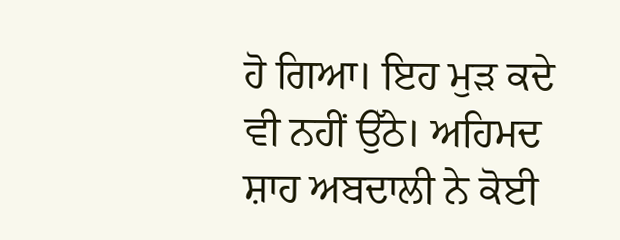ਹੋ ਗਿਆ। ਇਹ ਮੁੜ ਕਦੇ ਵੀ ਨਹੀਂ ਉੱਠੇ। ਅਹਿਮਦ ਸ਼ਾਹ ਅਬਦਾਲੀ ਨੇ ਕੋਈ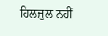ਹਿਲਜੁਲ ਨਹੀਂ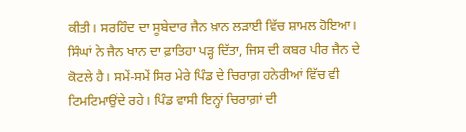ਕੀਤੀ। ਸਰਹਿੰਦ ਦਾ ਸੂਬੇਦਾਰ ਜੈਨ ਖ਼ਾਨ ਲੜਾਈ ਵਿੱਚ ਸ਼ਾਮਲ ਹੋਇਆ। ਸਿੰਘਾਂ ਨੇ ਜੈਨ ਖਾਨ ਦਾ ਫ਼ਾਤਿਹਾ ਪੜ੍ਹ ਦਿੱਤਾ, ਜਿਸ ਦੀ ਕਬਰ ਪੀਰ ਜੈਨ ਦੇ ਕੋਟਲੇ ਹੈ। ਸਮੇਂ-ਸਮੇਂ ਸਿਰ ਮੇਰੇ ਪਿੰਡ ਦੇ ਚਿਰਾਗ਼ ਹਨੇਰੀਆਂ ਵਿੱਚ ਵੀ ਟਿਮਟਿਮਾਉਂਦੇ ਰਹੇ। ਪਿੰਡ ਵਾਸੀ ਇਨ੍ਹਾਂ ਚਿਰਾਗ਼ਾਂ ਦੀ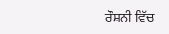ਰੌਸ਼ਨੀ ਵਿੱਚ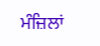ਮੰਜ਼ਿਲਾਂ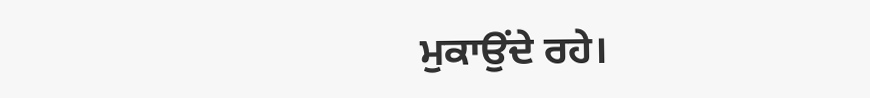ਮੁਕਾਉਂਦੇ ਰਹੇ।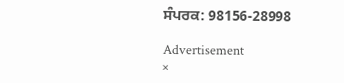ਸੰਪਰਕ: 98156-28998

Advertisement
×